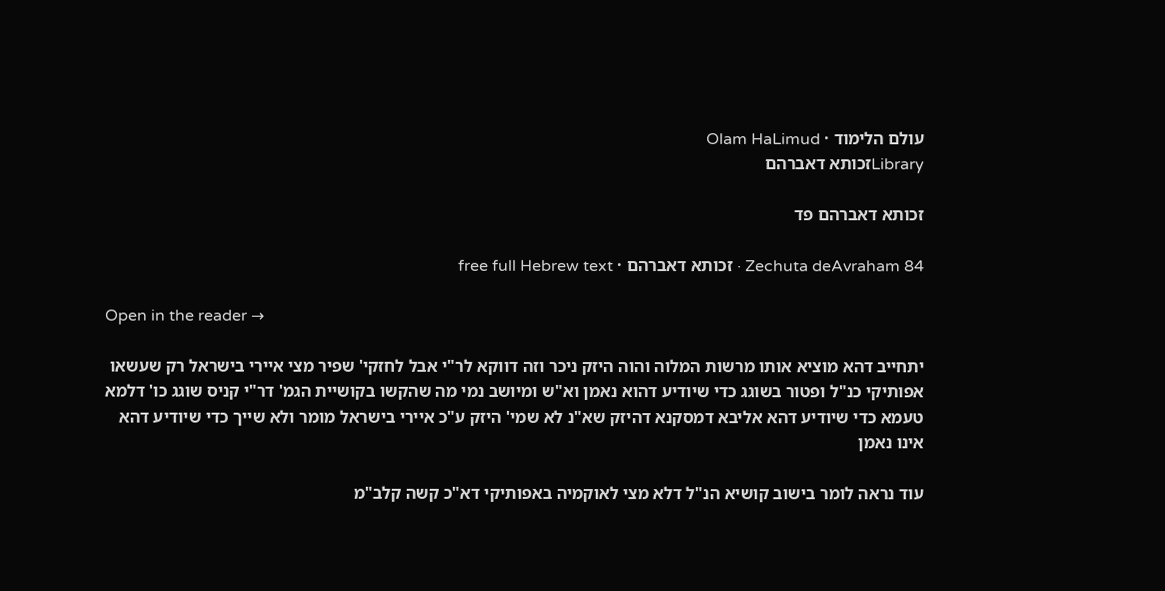עולם הלימוד · Olam HaLimud
Libraryזכותא דאברהם

זכותא דאברהם פד

Zechuta deAvraham 84 · זכותא דאברהם · free full Hebrew text

Open in the reader →

יתחייב דהא מוציא אותו מרשות המלוה והוה היזק ניכר וזה דווקא לר"י אבל לחזקי' שפיר מצי איירי בישראל רק שעשאו אפותיקי כנ"ל ופטור בשוגג כדי שיודיע דהוא נאמן וא"ש ומיושב נמי מה שהקשו בקושיית הגמ' דר"י קניס שוגג כו' דלמא טעמא כדי שיודיע דהא אליבא דמסקנא דהיזק שא"נ לא שמי' היזק ע"כ איירי בישראל מומר ולא שייך כדי שיודיע דהא אינו נאמן

עוד נראה לומר בישוב קושיא הנ"ל דלא מצי לאוקמיה באפותיקי דא"כ קשה קלב"מ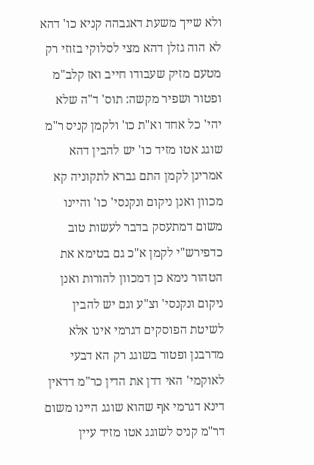ולא שייך משעת דאגבהה קניא כו' דהא לא הוה גזלן דהא מצי לסלוקי בזוזי רק מטעם מזיק שעבודו חייב ואז קלב"מ ופטור ושפיר מקשה: תוס' ד"ה שלא יהי' כל אחד וא"ת כו' ולקמן קניס ר"מ שוגג אטו מזיד כו' יש להבין דהא אמרינן לקמן התם גברא לתקוניה קא מכוון ואנן ניקום ונקנסי' כו' והיינו משום דמתעסק בדבר לעשות טוב כדפירש"י לקמן א"כ גם בטימא את הטהור נימא כן דמכוון להורות ואנן ניקום ונקנסי' וצ"ע וגם יש להבין לשיטת הפוסקים דגרמי אינו אלא מדרבנן ופטור בשוגג רק הא דבעי לאוקמי' האי דדן את הדין כר"מ דדאין דינא דגרמי אף שהוא שוגג היינו משום דר"מ קניס לשוגג אטו מזיד עיין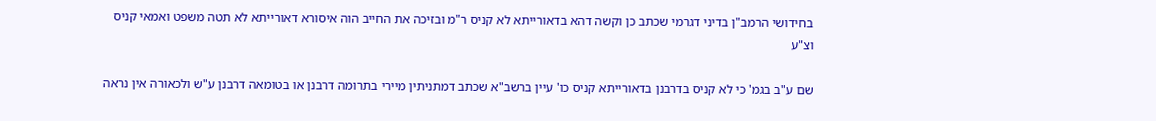בחידושי הרמב"ן בדיני דגרמי שכתב כן וקשה דהא בדאורייתא לא קניס ר"מ ובזיכה את החייב הוה איסורא דאורייתא לא תטה משפט ואמאי קניס וצ"ע

שם ע"ב בגמ' כי לא קניס בדרבנן בדאורייתא קניס כו' עיין ברשב"א שכתב דמתניתין מיירי בתרומה דרבנן או בטומאה דרבנן ע"ש ולכאורה אין נראה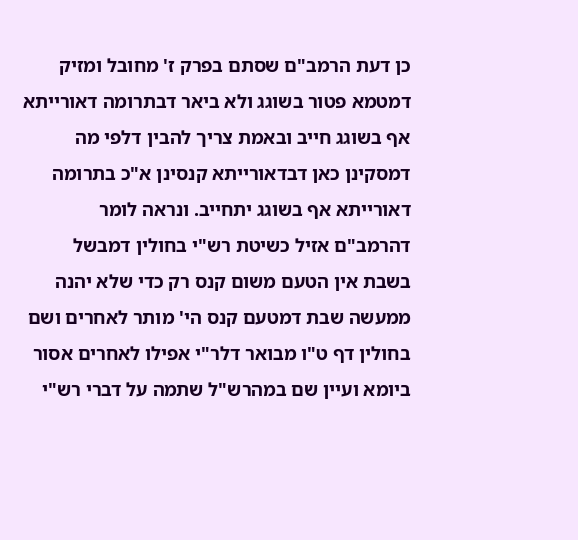כן דעת הרמב"ם שסתם בפרק ז' מחובל ומזיק דמטמא פטור בשוגג ולא ביאר דבתרומה דאורייתא אף בשוגג חייב ובאמת צריך להבין דלפי מה דמסקינן כאן דבדאורייתא קנסינן א"כ בתרומה דאורייתא אף בשוגג יתחייב. ונראה לומר דהרמב"ם אזיל כשיטת רש"י בחולין דמבשל בשבת אין הטעם משום קנס רק כדי שלא יהנה ממעשה שבת דמטעם קנס הי' מותר לאחרים ושם בחולין דף ט"ו מבואר דלר"י אפילו לאחרים אסור ביומא ועיין שם במהרש"ל שתמה על דברי רש"י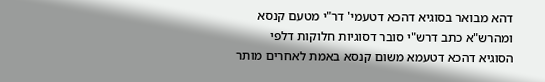דהא מבואר בסוגיא דהכא דטעמי' דר"י מטעם קנסא ומהרש"א כתב דרש"י סובר דסוגיות חלוקות דלפי הסוגיא דהכא דטעמא משום קנסא באמת לאחרים מותר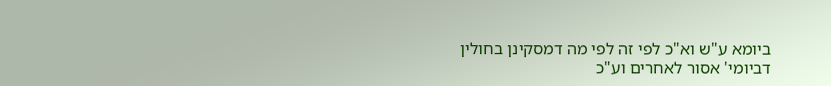ביומא ע"ש וא"כ לפי זה לפי מה דמסקינן בחולין דביומי' אסור לאחרים וע"כ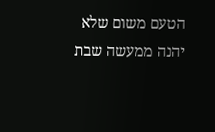הטעם משום שלא יהנה ממעשה שבת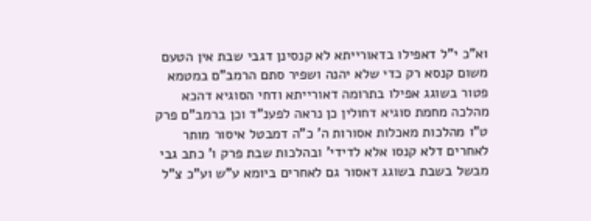וא"כ י"ל דאפילו בדאורייתא לא קנסינן דגבי שבת אין הטעם משום קנסא רק כדי שלא יהנה ושפיר סתם הרמב"ם במטמא פטור בשוגג אפילו בתרומה דאורייתא ודחי הסוגיא דהכא מהלכה מחמת סוגיא דחולין כן נראה לפענ"ד וכן ברמב"ם פרק ט"ו מהלכות מאכלות אסורות ה' כ"ה דמבטל איסור מותר לאחרים דלא קנסו אלא לדידי' ובהלכות שבת פרק ו' כתב גבי מבשל בשבת בשוגג דאסור גם לאחרים ביומא ע"ש וע"כ צ"ל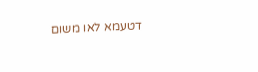דטעמא לאו משום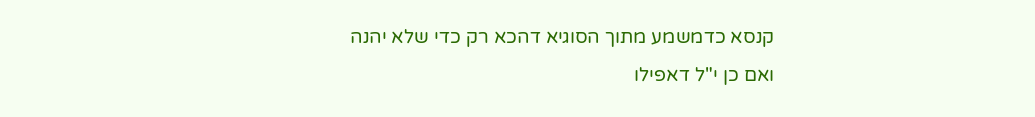קנסא כדמשמע מתוך הסוגיא דהכא רק כדי שלא יהנה ואם כן י"ל דאפילו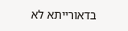בדאורייתא לא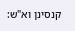קנסינן וא"ש: